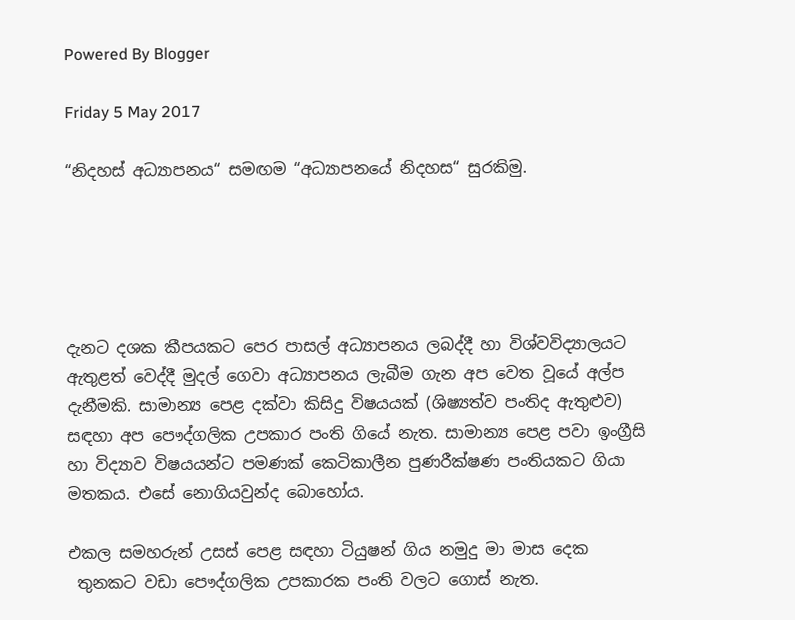Powered By Blogger

Friday 5 May 2017

“නිදහස් අධ්‍යාපනය“ සමඟම “අධ්‍යාපනයේ නිදහස“ සුරකිමු.





දැනට දශක කීපයකට පෙර පාසල් අධ්‍යාපනය ලබද්දී හා විශ්වවිද්‍යාලයට ඇතුළත් වෙද්දී මුදල් ගෙවා අධ්‍යාපනය ලැබීම ගැන අප වෙත වූයේ අල්ප දැනීමකි. සාමාන්‍ය පෙළ දක්වා කිසිදු විෂයයක් (ශිෂ්‍යත්ව පංතිද ඇතුළුව) සඳහා අප පෞද්ගලික උපකාර පංති ගියේ නැත. සාමාන්‍ය පෙළ පවා ඉංග්‍රීසි හා විද්‍යාව විෂයයන්ට පමණක් කෙටිකාලීන පුණරීක්ෂණ පංතියකට ගියා මතකය. එසේ නොගියවුන්ද බොහෝය.

එකල සමහරුන් උසස් පෙළ සඳහා ටියුෂන් ගිය නමුදු මා මාස දෙක
 තුනකට වඩා පෞද්ගලික උපකාරක පංති වලට ගොස් නැත.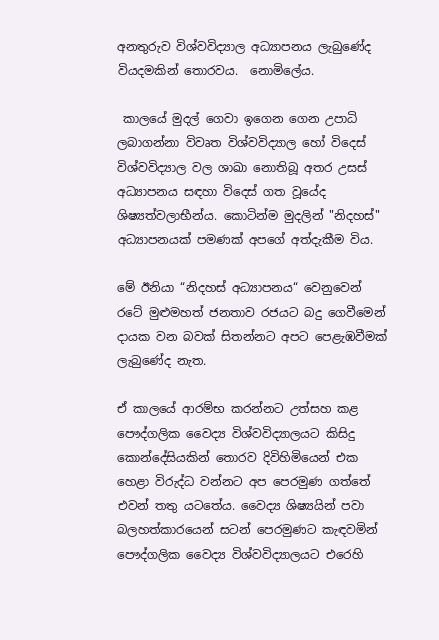අනතුරුව විශ්වවිද්‍යාල අධ්‍යාපනය ලැබුණේද වියදමකින් තොරවය.  නොමිලේය.

 කාලයේ මුදල් ගෙවා ඉගෙන ගෙන උපාධි ලබාගන්නා විවෘත විශ්වවිද්‍යාල හෝ විදෙස් විශ්වවිද්‍යාල වල ශාඛා නොතිබූ අතර උසස් අධ්‍යාපනය සඳහා විදෙස් ගත වූයේද ශිෂ්‍යත්වලාභීන්ය. කොටින්ම මුදලින් "නිදහස්" අධ්‍යාපනයක් පමණක් අපගේ අත්දැකීම විය.

මේ ඊනියා “නිදහස් අධ්‍යාපනය“ වෙනුවෙන් රටේ මුළුමහත් ජනතාව රජයට බදු ගෙවීමෙන් දායක වන බවක් සිතන්නට අපට පෙළැඹවීමක් ලැබුණේද නැත.

ඒ කාලයේ ආරම්භ කරන්නට උත්සහ කළ පෞද්ගලික වෛද්‍ය විශ්වවිද්‍යාලයට කිසිදු කොන්දේසියකින් තොරව දිවිහිමියෙන් එක හෙළා විරුද්ධ වන්නට අප පෙරමුණ ගත්තේ එවන් තතු යටතේය. වෛද්‍ය ශිෂ්‍යයින් පවා බලහත්කාරයෙන් සටන් පෙරමුණට කැඳවමින් පෞද්ගලික වෛද්‍ය විශ්වවිද්‍යාලයට එරෙහි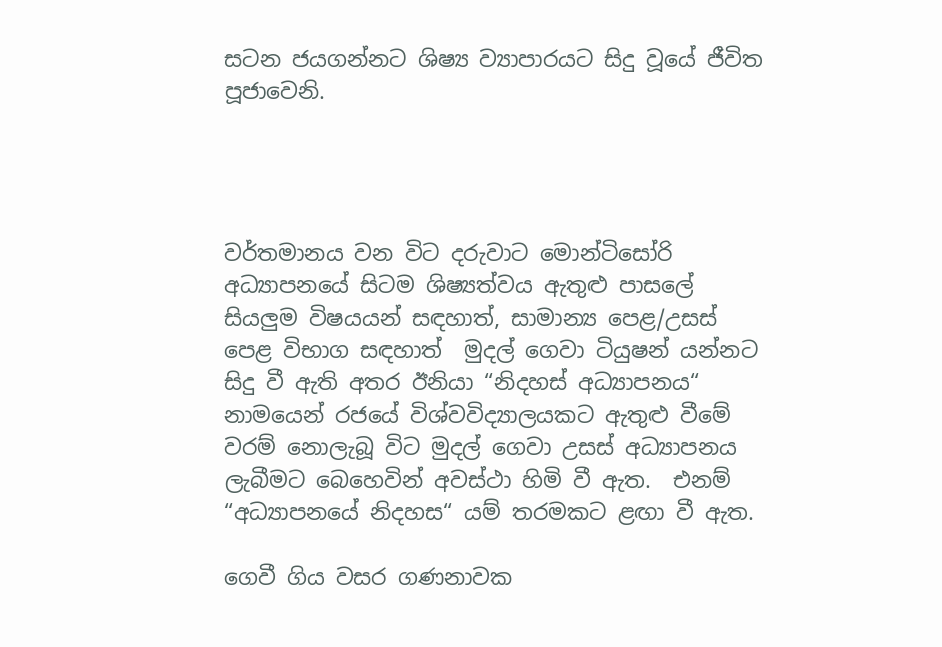සටන ජයගන්නට ශිෂ්‍ය ව්‍යාපාරයට සිදු වූයේ ජීවිත පූජාවෙනි.




වර්තමානය වන විට දරුවාට මොන්ටිසෝරි අධ්‍යාපනයේ සිටම ශිෂ්‍යත්වය ඇතුළු පාසලේ සියලුම විෂයයන් සඳහාත්, සාමාන්‍ය පෙළ/උසස් පෙළ විභාග සඳහාත්  මුදල් ගෙවා ටියුෂන් යන්නට සිදු වී ඇති අතර ඊනියා “නිදහස් අධ්‍යාපනය“ නාමයෙන් රජයේ විශ්වවිද්‍යාලයකට ඇතුළු වීමේ වරම් නොලැබූ විට මුදල් ගෙවා උසස් අධ්‍යාපනය ලැබීමට බෙහෙවින් අවස්ථා හිමි වී ඇත.  එනම් “අධ්‍යාපනයේ නිදහස“ යම් තරමකට ළඟා වී ඇත.

ගෙවී ගිය වසර ගණනාවක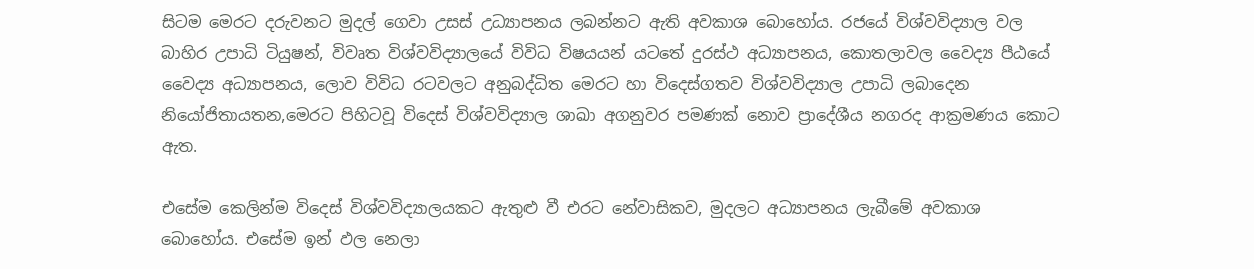සිටම මෙරට දරුවනට මුදල් ගෙවා උසස් උධ්‍යාපනය ලබන්නට ඇති අවකාශ බොහෝය. රජයේ විශ්වවිද්‍යාල වල බාහිර උපාධි ටියුෂන්, විවෘත විශ්වවිද්‍යාලයේ විවිධ විෂයයන් යටතේ දුරස්ථ අධ්‍යාපනය, කොතලාවල වෛද්‍ය පීඨයේ වෛද්‍ය අධ්‍යාපනය, ලොව විවිධ රටවලට අනුබද්ධිත මෙරට හා විදෙස්ගතව විශ්වවිද්‍යාල උපාධි ලබාදෙන නියෝජිතායතන,මෙරට පිහිටවූ විදෙස් විශ්වවිද්‍යාල ශාඛා අගනුවර පමණක් නොව ප්‍රාදේශීය නගරද ආක්‍රමණය කොට ඇත.

එසේම කෙලින්ම විදෙස් විශ්වවිද්‍යාලයකට ඇතුළු වී එරට නේවාසිකව, මුදලට අධ්‍යාපනය ලැබීමේ අවකාශ බොහෝය. එසේම ඉන් ඵල නෙලා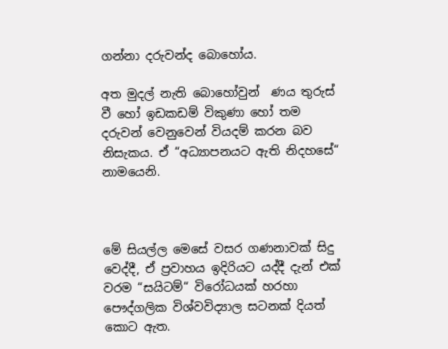ගන්නා දරුවන්ද බොහෝය.

අත මුදල් නැති බොහෝවුන්  ණය තුරුස් වී හෝ ඉඩකඩම් විකුණා හෝ තම දරුවන් වෙනුවෙන් වියදම් කරන බව නිසැකය. ඒ “අධ්‍යාපනයට ඇති නිදහසේ“ නාමයෙනි.



මේ සියල්ල මෙසේ වසර ගණනාවක් සිදු වෙද්දී, ඒ ප්‍රවාහය ඉදිරියට යද්දී දැන් එක් වරම “සයිටම්“ විරෝධයක් හරහා පෞද්ගලික විශ්වවිද්‍යාල සටනක් දියත් කොට ඇත.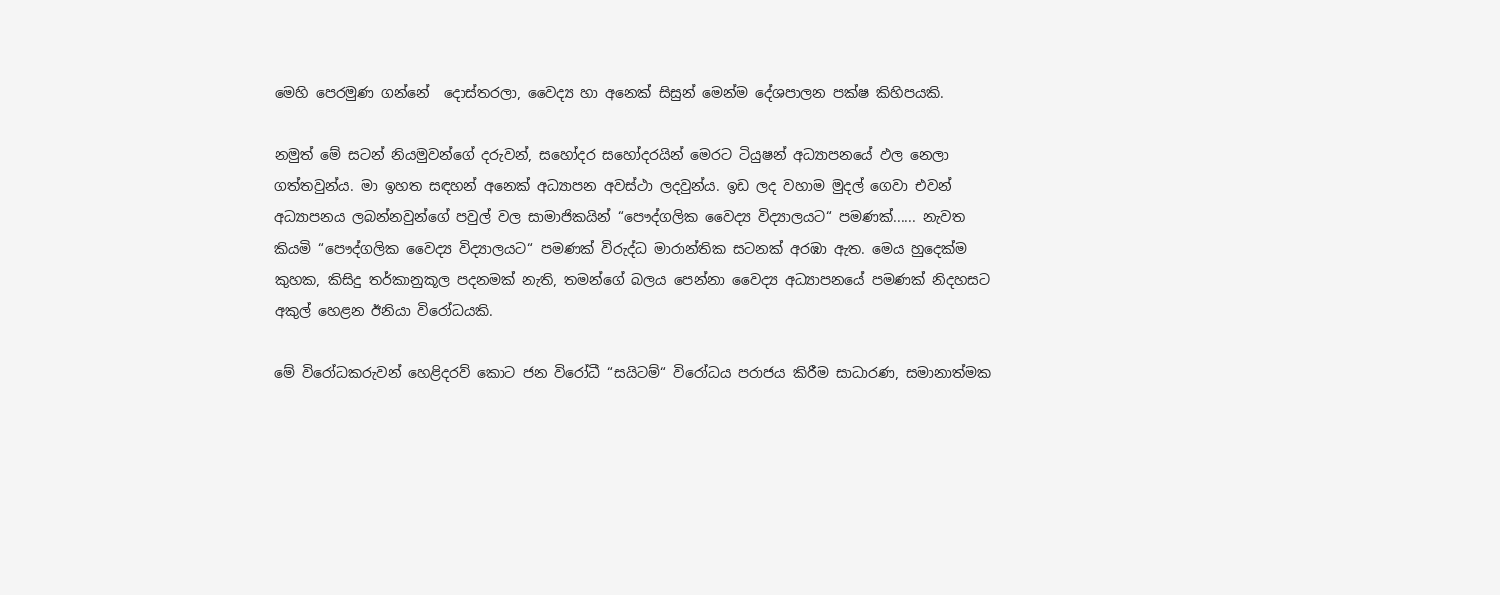මෙහි පෙරමුණ ගන්නේ  දොස්තරලා, වෛද්‍ය හා අනෙක් සිසුන් මෙන්ම දේශපාලන පක්ෂ කිහිපයකි.

නමුත් මේ සටන් නියමුවන්ගේ දරුවන්, සහෝදර සහෝදරයින් මෙරට ටියුෂන් අධ්‍යාපනයේ ඵල නෙලා ගත්තවුන්ය. මා ඉහත සඳහන් අනෙක් අධ්‍යාපන අවස්ථා ලදවුන්ය. ඉඩ ලද වහාම මුදල් ගෙවා එවන් අධ්‍යාපනය ලබන්නවුන්ගේ පවුල් වල සාමාජිකයින් “පෞද්ගලික වෛද්‍ය විද්‍යාලයට“ පමණක්...... නැවත කියමි “පෞද්ගලික වෛද්‍ය විද්‍යාලයට“ පමණක් විරුද්ධ මාරාන්තික සටනක් අරඹා ඇත. මෙය හුදෙක්ම කුහක, කිසිදු තර්කානුකූල පදනමක් නැති, තමන්ගේ බලය පෙන්නා වෛද්‍ය අධ්‍යාපනයේ පමණක් නිදහසට අකුල් හෙළන ඊනියා විරෝධයකි.

මේ විරෝධකරුවන් හෙළිදරව් කොට ජන විරෝධී “සයිටම්“ විරෝධය පරාජය කිරීම සාධාරණ, සමානාත්මක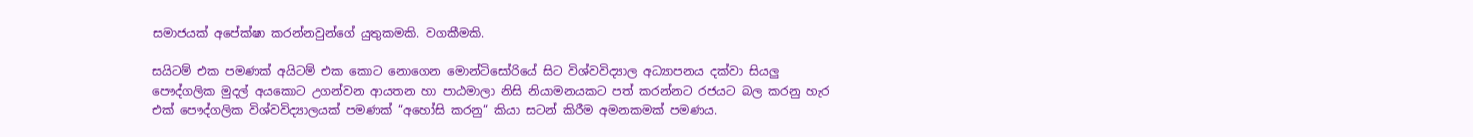සමාජයක් අපේක්ෂා කරන්නවුන්ගේ යුතුකමකි. වගකීමකි.

සයිටම් එක පමණක් අයිටම් එක කොට නොගෙන මොන්ටිසෝරියේ සිට විශ්වවිද්‍යාල අධ්‍යාපනය දක්වා සියලු පෞද්ගලික මුදල් අයකොට උගන්වන ආයතන හා පාඨමාලා නිසි නියාමනයකට පත් කරන්නට රජයට බල කරනු හැර එක් පෞද්ගලික විශ්වවිද්‍යාලයක් පමණක් “අහෝසි කරනු“ කියා සටන් කිරීම අමනකමක් පමණය.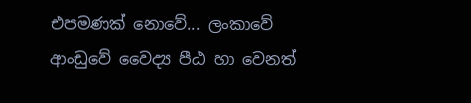එපමණක් නොවේ... ලංකාවේ ආංඩුවේ වෛද්‍ය පීඨ හා වෙනත්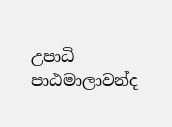උපාධි පාඨමාලාවන්ද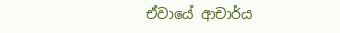ඒවායේ ආචාර්ය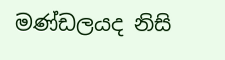මණ්ඩලයද නිසි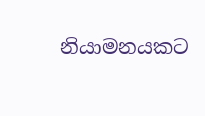නියාමනයකට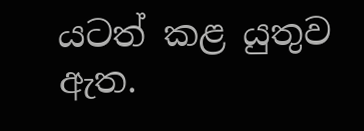යටත් කළ යුතුව ඇත.